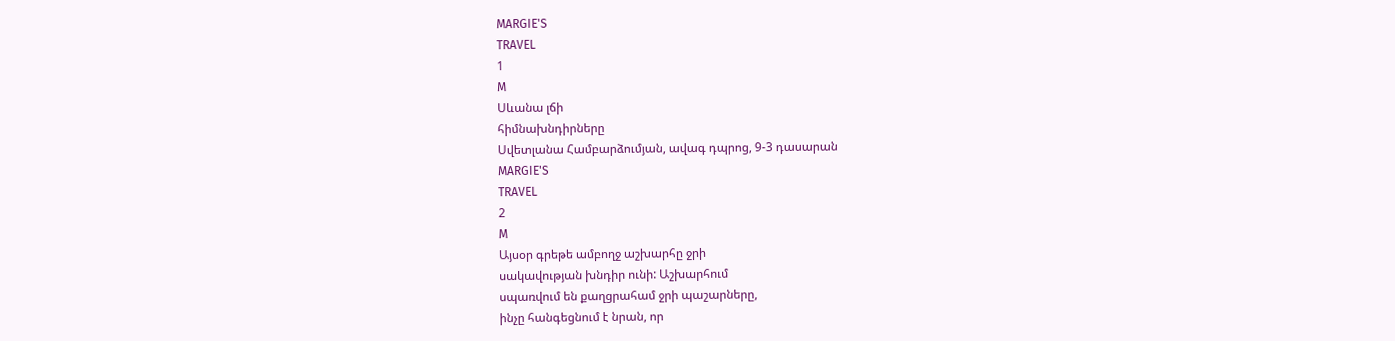MARGIE'S
TRAVEL
1
M
Սևանա լճի
հիմնախնդիրները
Սվետլանա Համբարձումյան, ավագ դպրոց, 9-3 դասարան
MARGIE'S
TRAVEL
2
M
Այսօր գրեթե ամբողջ աշխարհը ջրի
սակավության խնդիր ունի: Աշխարհում
սպառվում են քաղցրահամ ջրի պաշարները,
ինչը հանգեցնում է նրան, որ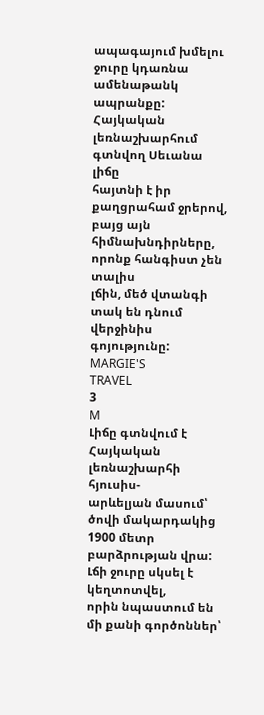ապագայում խմելու ջուրը կդառնա
ամենաթանկ ապրանքը: Հայկական
լեռնաշխարհում գտնվող Սեւանա լիճը
հայտնի է իր քաղցրահամ ջրերով, բայց այն
հիմնախնդիրները, որոնք հանգիստ չեն տալիս
լճին, մեծ վտանգի տակ են դնում վերջինիս
գոյությունը:
MARGIE'S
TRAVEL
3
M
Լիճը գտնվում է Հայկական լեռնաշխարհի հյուսիս-
արևելյան մասում՝ ծովի մակարդակից 1900 մետր
բարձրության վրա: Լճի ջուրը սկսել է կեղտոտվել,
որին նպաստում են մի քանի գործոններ՝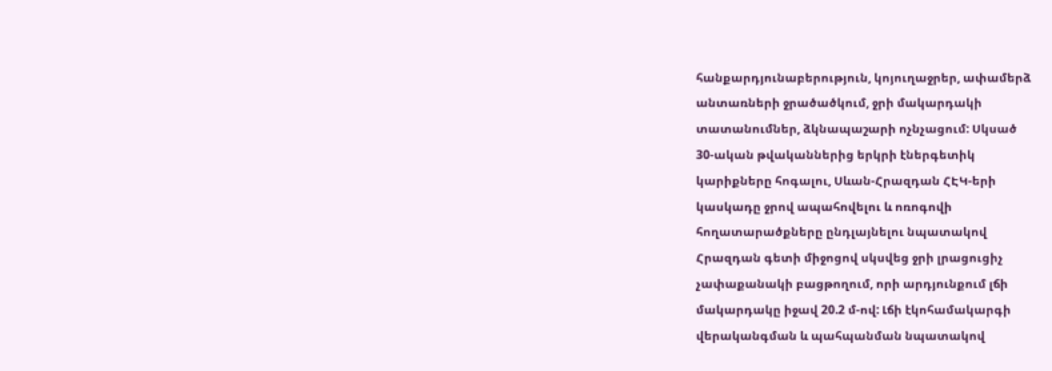հանքարդյունաբերություն, կոյուղաջրեր, ափամերձ
անտառների ջրածածկում, ջրի մակարդակի
տատանումներ, ձկնապաշարի ոչնչացում: Սկսած
30-ական թվականներից երկրի էներգետիկ
կարիքները հոգալու, Սևան-Հրազդան ՀԷԿ-երի
կասկադը ջրով ապահովելու և ոռոգովի
հողատարածքները ընդլայնելու նպատակով
Հրազդան գետի միջոցով սկսվեց ջրի լրացուցիչ
չափաքանակի բացթողում, որի արդյունքում լճի
մակարդակը իջավ 20.2 մ-ով: Լճի էկոհամակարգի
վերականգման և պահպանման նպատակով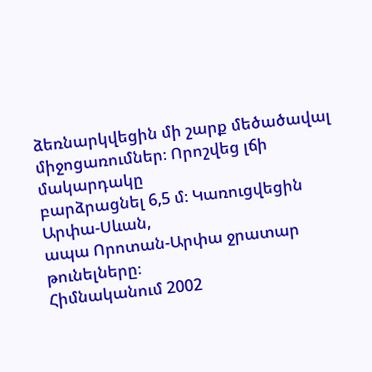ձեռնարկվեցին մի շարք մեծածավալ
միջոցառումներ։ Որոշվեց լճի մակարդակը
բարձրացնել 6,5 մ։ Կառուցվեցին Արփա-Սևան,
ապա Որոտան-Արփա ջրատար թունելները։
Հիմնականում 2002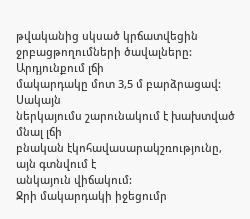թվականից սկսած կրճատվեցին
ջրբացթողումների ծավալները: Արդյունքում լճի
մակարդակը մոտ 3,5 մ բարձրացավ: Սակայն
ներկայումս շարունակում է խախտված մնալ լճի
բնական էկոհավասարակշռությունը, այն գտնվում է
անկայուն վիճակում:
Ջրի մակարդակի իջեցումր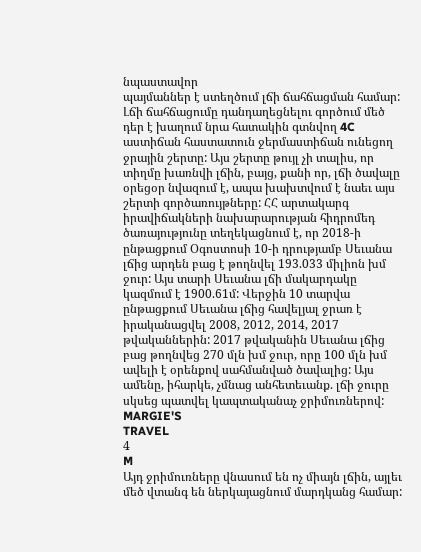նպաստավոր
պայմաններ է ստեղծում լճի ճահճացման համար:
Լճի ճահճացումը դանդաղեցնելու գործում մեծ
դեր է խաղում նրա հատակին գտնվող 4C
աստիճան հաստատուն ջերմաստիճան ունեցող
ջրային շերտը: Այս շերտը թույլ չի տալիս, որ
տիղմը խառնվի լճին, բայց, քանի որ, լճի ծավալը
օրեցօր նվազում է, ապա խախտվում է նաեւ այս
շերտի գործառույթները: ՀՀ արտակարգ
իրավիճակների նախարարության հիդրոմեդ
ծառայությունը տեղեկացնում է, որ 2018-ի
ընթացքում Օգոստոսի 10-ի դրությամբ Սեւանա
լճից արդեն բաց է թողնվել 193.033 միլիոն խմ
ջուր: Այս տարի Սեւանա լճի մակարդակը
կազմում է 1900.61մ: Վերջին 10 տարվա
ընթացքում Սեւանա լճից հավելյալ ջրառ է
իրականացվել 2008, 2012, 2014, 2017
թվականներին: 2017 թվականին Սեւանա լճից
բաց թողնվեց 270 մլն խմ ջուր, որը 100 մլն խմ
ավելի է օրենքով սահմանված ծավալից: Այս
ամենը, իհարկե, չմնաց անհետեւանք. լճի ջուրը
սկսեց պատվել կապտականաչ ջրիմուռներով:
MARGIE'S
TRAVEL
4
M
Այդ ջրիմուռները վնասում են ոչ միայն լճին, այլեւ
մեծ վտանգ են ներկայացնում մարդկանց համար: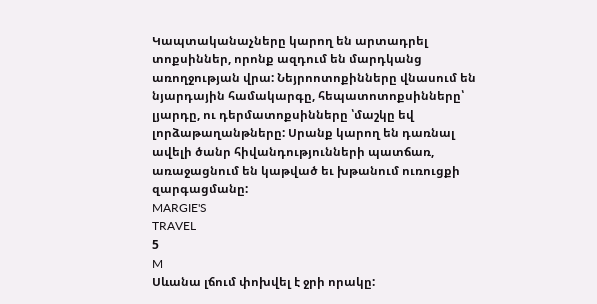Կապտականաչները կարող են արտադրել
տոքսիններ, որոնք ազդում են մարդկանց
առողջության վրա: Նեյրոոտոքինները վնասում են
նյարդային համակարգը, հեպատոտոքսինները՝
լյարդը, ու դերմատոքսինները ՝մաշկը եվ
լորձաթաղանթները: Սրանք կարող են դառնալ
ավելի ծանր հիվանդությունների պատճառ,
առաջացնում են կաթված եւ խթանում ուռուցքի
զարգացմանը:
MARGIE'S
TRAVEL
5
M
Սևանա լճում փոխվել է ջրի որակը: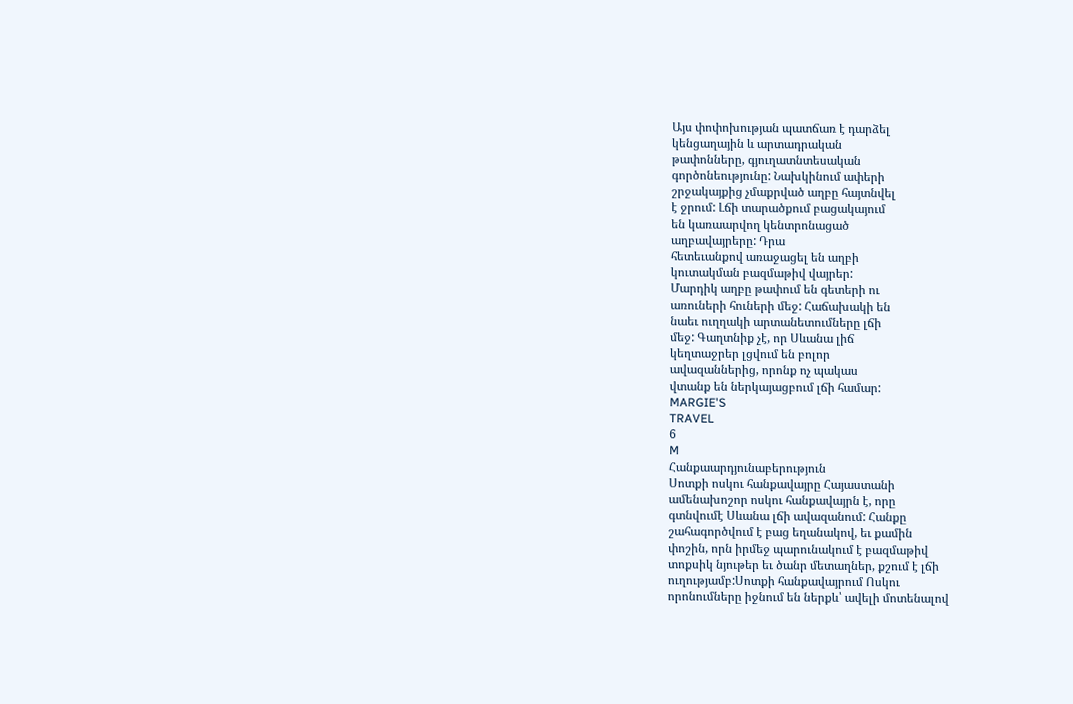Այս փոփոխության պատճառ է դարձել
կենցաղային և արտադրական
թափոնները, գյուղատնտեսական
գործոնեությունը: Նախկինում ափերի
շրջակայքից չմաքրված աղբը հայտնվել
է ջրում: Լճի տարածքում բացակայում
են կառաարվող կենտրոնացած
աղբավայրերը: Դրա
հետեւանքով առաջացել են աղբի
կուտակման բազմաթիվ վայրեր:
Մարդիկ աղբը թափում են գետերի ու
առուների հուների մեջ: Հաճախակի են
նաեւ ուղղակի արտանետումները լճի
մեջ: Գաղտնիք չէ, որ Սևանա լիճ
կեղտաջրեր լցվում են բոլոր
ավազաններից, որոնք ոչ պակաս
վտանք են ներկայացբում լճի համար:
MARGIE'S
TRAVEL
6
M
Հանքաարդյունաբերություն
Սոտքի ոսկու հանքավայրը Հայաստանի
ամենախոշոր ոսկու հանքավայրն է, որը
գտնվումէ Սևանա լճի ավազանում: Հանքը
շահագործվում է բաց եղանակով, եւ քամին
փոշին, որն իրմեջ պարունակում է բազմաթիվ
տոքսիկ նյութեր եւ ծանր մետաղներ, քշում է լճի
ուղությամբ:Սոտքի հանքավայրում Ոսկու
որոնումները իջնում են ներքև՝ ավելի մոտենալով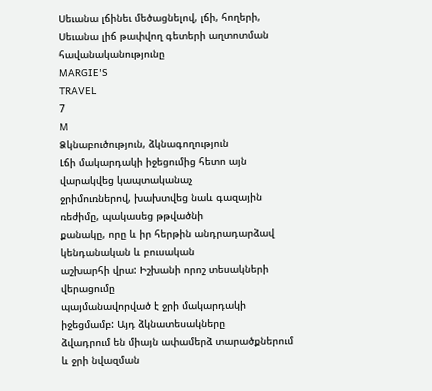Սեւանա լճինեւ մեծացնելով, լճի, հողերի,
Սեւանա լիճ թափվող գետերի աղտոտման
հավանականությունը
MARGIE'S
TRAVEL
7
M
Ձկնաբուծություն, ձկնագողություն
Լճի մակարդակի իջեցումից հետո այն վարակվեց կապտականաչ
ջրիմուռներով, խախտվեց նաև գազային ռեժիմը, պակասեց թթվածնի
քանակը, որը և իր հերթին անդրադարձավ կենդանական և բուսական
աշխարհի վրա: Իշխանի որոշ տեսակների վերացումը
պայմանավորված է ջրի մակարդակի իջեցմամբ: Այդ ձկնատեսակները
ձվադրում են միայն ափամերձ տարածքներում և ջրի նվազման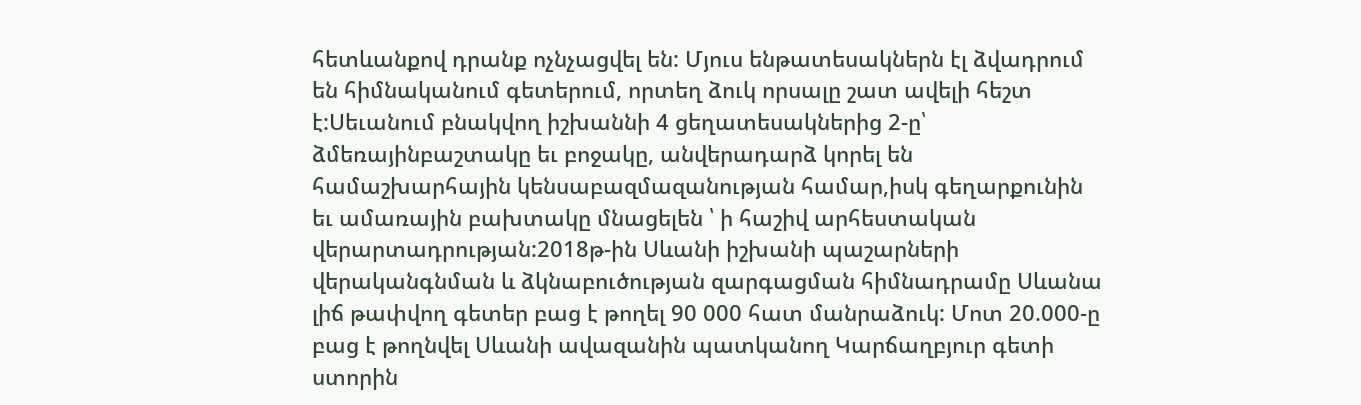հետևանքով դրանք ոչնչացվել են: Մյուս ենթատեսակներն էլ ձվադրում
են հիմնականում գետերում, որտեղ ձուկ որսալը շատ ավելի հեշտ
է:Սեւանում բնակվող իշխաննի 4 ցեղատեսակներից 2-ը՝
ձմեռայինբաշտակը եւ բոջակը, անվերադարձ կորել են
համաշխարհային կենսաբազմազանության համար,իսկ գեղարքունին
եւ ամառային բախտակը մնացելեն ՝ ի հաշիվ արհեստական
վերարտադրության:2018թ-ին Սևանի իշխանի պաշարների
վերականգնման և ձկնաբուծության զարգացման հիմնադրամը Սևանա
լիճ թափվող գետեր բաց է թողել 90 000 հատ մանրաձուկ: Մոտ 20.000-ը
բաց է թողնվել Սևանի ավազանին պատկանող Կարճաղբյուր գետի
ստորին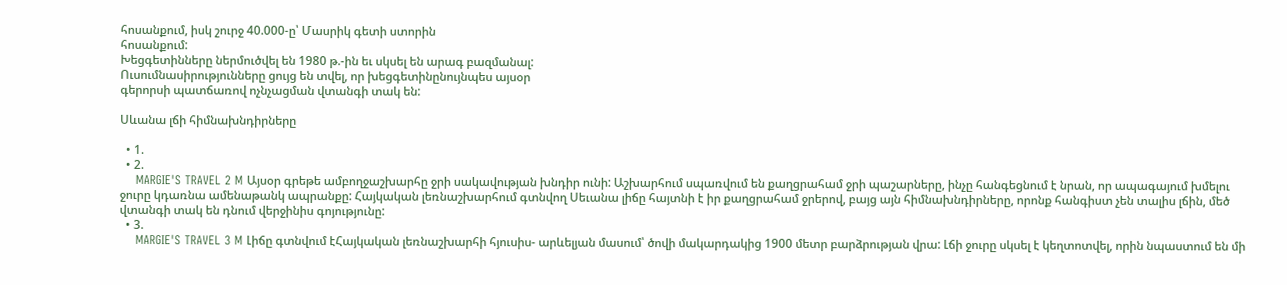հոսանքում, իսկ շուրջ 40.000-ը՝ Մասրիկ գետի ստորին
հոսանքում:
Խեցգետինները ներմուծվել են 1980 թ.-ին եւ սկսել են արագ բազմանալ:
Ուսումնասիրությունները ցույց են տվել, որ խեցգետինընույնպես այսօր
գերորսի պատճառով ոչնչացման վտանգի տակ են:

Սևանա լճի հիմնախնդիրները

  • 1.
  • 2.
    MARGIE'S TRAVEL 2 M Այսօր գրեթե ամբողջաշխարհը ջրի սակավության խնդիր ունի: Աշխարհում սպառվում են քաղցրահամ ջրի պաշարները, ինչը հանգեցնում է նրան, որ ապագայում խմելու ջուրը կդառնա ամենաթանկ ապրանքը: Հայկական լեռնաշխարհում գտնվող Սեւանա լիճը հայտնի է իր քաղցրահամ ջրերով, բայց այն հիմնախնդիրները, որոնք հանգիստ չեն տալիս լճին, մեծ վտանգի տակ են դնում վերջինիս գոյությունը:
  • 3.
    MARGIE'S TRAVEL 3 M Լիճը գտնվում էՀայկական լեռնաշխարհի հյուսիս- արևելյան մասում՝ ծովի մակարդակից 1900 մետր բարձրության վրա: Լճի ջուրը սկսել է կեղտոտվել, որին նպաստում են մի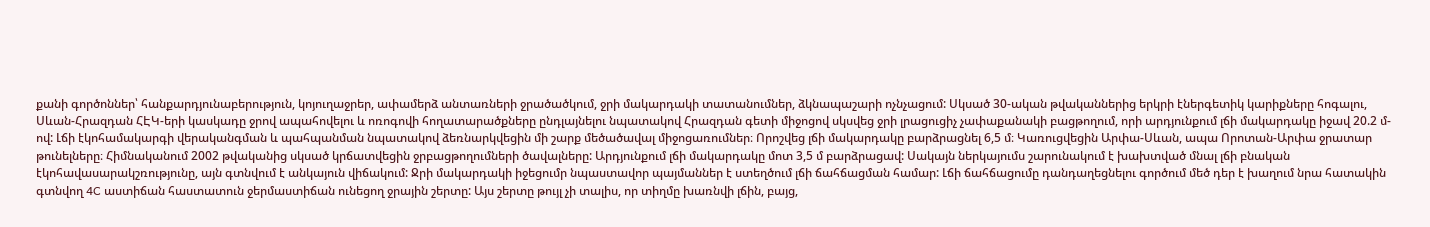քանի գործոններ՝ հանքարդյունաբերություն, կոյուղաջրեր, ափամերձ անտառների ջրածածկում, ջրի մակարդակի տատանումներ, ձկնապաշարի ոչնչացում: Սկսած 30-ական թվականներից երկրի էներգետիկ կարիքները հոգալու, Սևան-Հրազդան ՀԷԿ-երի կասկադը ջրով ապահովելու և ոռոգովի հողատարածքները ընդլայնելու նպատակով Հրազդան գետի միջոցով սկսվեց ջրի լրացուցիչ չափաքանակի բացթողում, որի արդյունքում լճի մակարդակը իջավ 20.2 մ-ով: Լճի էկոհամակարգի վերականգման և պահպանման նպատակով ձեռնարկվեցին մի շարք մեծածավալ միջոցառումներ։ Որոշվեց լճի մակարդակը բարձրացնել 6,5 մ։ Կառուցվեցին Արփա-Սևան, ապա Որոտան-Արփա ջրատար թունելները։ Հիմնականում 2002 թվականից սկսած կրճատվեցին ջրբացթողումների ծավալները: Արդյունքում լճի մակարդակը մոտ 3,5 մ բարձրացավ: Սակայն ներկայումս շարունակում է խախտված մնալ լճի բնական էկոհավասարակշռությունը, այն գտնվում է անկայուն վիճակում: Ջրի մակարդակի իջեցումր նպաստավոր պայմաններ է ստեղծում լճի ճահճացման համար: Լճի ճահճացումը դանդաղեցնելու գործում մեծ դեր է խաղում նրա հատակին գտնվող 4C աստիճան հաստատուն ջերմաստիճան ունեցող ջրային շերտը: Այս շերտը թույլ չի տալիս, որ տիղմը խառնվի լճին, բայց,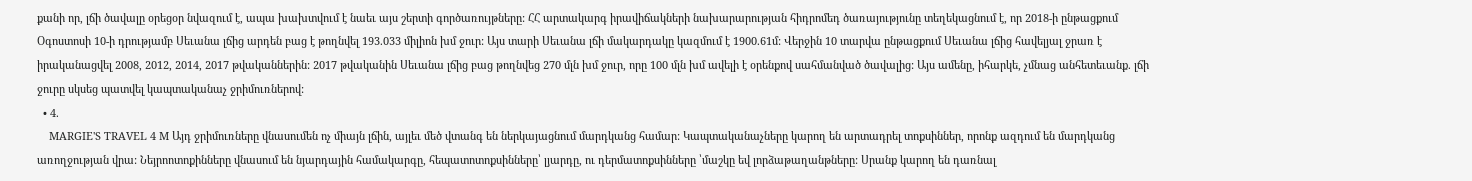քանի որ, լճի ծավալը օրեցօր նվազում է, ապա խախտվում է նաեւ այս շերտի գործառույթները: ՀՀ արտակարգ իրավիճակների նախարարության հիդրոմեդ ծառայությունը տեղեկացնում է, որ 2018-ի ընթացքում Օգոստոսի 10-ի դրությամբ Սեւանա լճից արդեն բաց է թողնվել 193.033 միլիոն խմ ջուր: Այս տարի Սեւանա լճի մակարդակը կազմում է 1900.61մ: Վերջին 10 տարվա ընթացքում Սեւանա լճից հավելյալ ջրառ է իրականացվել 2008, 2012, 2014, 2017 թվականներին: 2017 թվականին Սեւանա լճից բաց թողնվեց 270 մլն խմ ջուր, որը 100 մլն խմ ավելի է օրենքով սահմանված ծավալից: Այս ամենը, իհարկե, չմնաց անհետեւանք. լճի ջուրը սկսեց պատվել կապտականաչ ջրիմուռներով:
  • 4.
    MARGIE'S TRAVEL 4 M Այդ ջրիմուռները վնասումեն ոչ միայն լճին, այլեւ մեծ վտանգ են ներկայացնում մարդկանց համար: Կապտականաչները կարող են արտադրել տոքսիններ, որոնք ազդում են մարդկանց առողջության վրա: Նեյրոոտոքինները վնասում են նյարդային համակարգը, հեպատոտոքսինները՝ լյարդը, ու դերմատոքսինները ՝մաշկը եվ լորձաթաղանթները: Սրանք կարող են դառնալ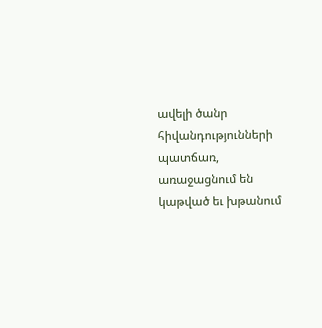ավելի ծանր հիվանդությունների պատճառ, առաջացնում են կաթված եւ խթանում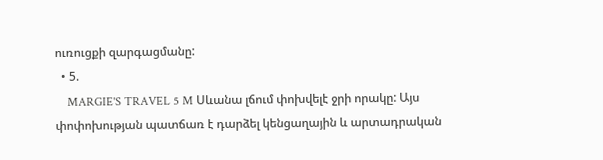ուռուցքի զարգացմանը:
  • 5.
    MARGIE'S TRAVEL 5 M Սևանա լճում փոխվելէ ջրի որակը: Այս փոփոխության պատճառ է դարձել կենցաղային և արտադրական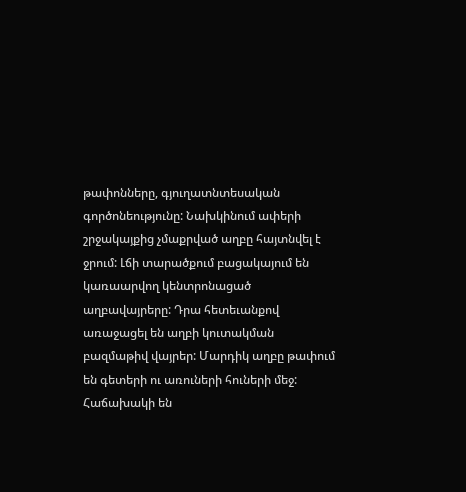թափոնները, գյուղատնտեսական գործոնեությունը: Նախկինում ափերի շրջակայքից չմաքրված աղբը հայտնվել է ջրում: Լճի տարածքում բացակայում են կառաարվող կենտրոնացած աղբավայրերը: Դրա հետեւանքով առաջացել են աղբի կուտակման բազմաթիվ վայրեր: Մարդիկ աղբը թափում են գետերի ու առուների հուների մեջ: Հաճախակի են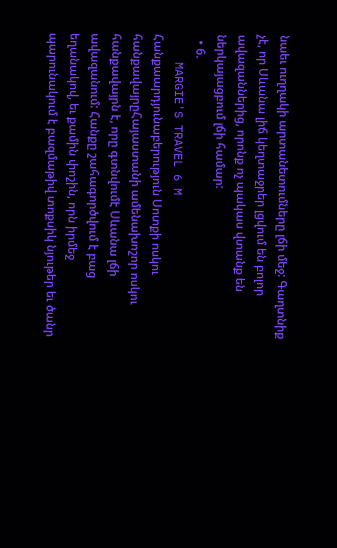նաեւ ուղղակի արտանետումները լճի մեջ: Գաղտնիք չէ, որ Սևանա լիճ կեղտաջրեր լցվում են բոլոր ավազաններից, որոնք ոչ պակաս վտանք են ներկայացբում լճի համար:
  • 6.
    MARGIE'S TRAVEL 6 M Հանքաարդյունաբերություն Սոտքի ոսկու հանքավայրըՀայաստանի ամենախոշոր ոսկու հանքավայրն է, որը գտնվումէ Սևանա լճի ավազանում: Հանքը շահագործվում է բաց եղանակով, եւ քամին փոշին, որն իրմեջ պարունակում է բազմաթիվ տոքսիկ նյութեր եւ ծանր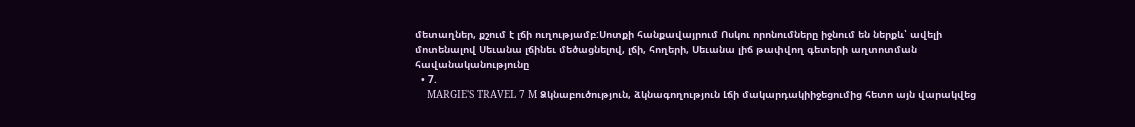մետաղներ, քշում է լճի ուղությամբ:Սոտքի հանքավայրում Ոսկու որոնումները իջնում են ներքև՝ ավելի մոտենալով Սեւանա լճինեւ մեծացնելով, լճի, հողերի, Սեւանա լիճ թափվող գետերի աղտոտման հավանականությունը
  • 7.
    MARGIE'S TRAVEL 7 M Ձկնաբուծություն, ձկնագողություն Լճի մակարդակիիջեցումից հետո այն վարակվեց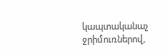կապտականաչ ջրիմուռներով,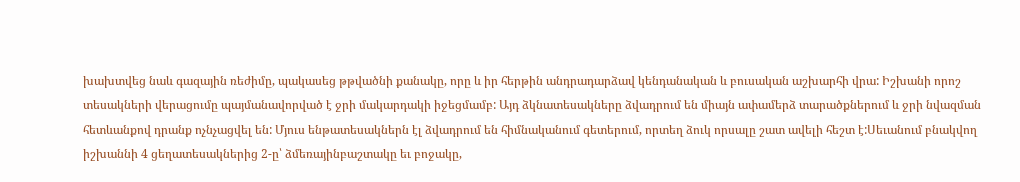խախտվեց նաև գազային ռեժիմը, պակասեց թթվածնի քանակը, որը և իր հերթին անդրադարձավ կենդանական և բուսական աշխարհի վրա: Իշխանի որոշ տեսակների վերացումը պայմանավորված է ջրի մակարդակի իջեցմամբ: Այդ ձկնատեսակները ձվադրում են միայն ափամերձ տարածքներում և ջրի նվազման հետևանքով դրանք ոչնչացվել են: Մյուս ենթատեսակներն էլ ձվադրում են հիմնականում գետերում, որտեղ ձուկ որսալը շատ ավելի հեշտ է:Սեւանում բնակվող իշխաննի 4 ցեղատեսակներից 2-ը՝ ձմեռայինբաշտակը եւ բոջակը,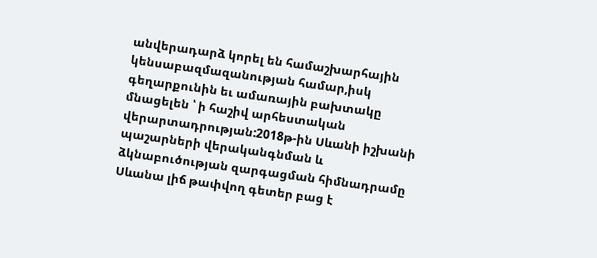անվերադարձ կորել են համաշխարհային կենսաբազմազանության համար,իսկ գեղարքունին եւ ամառային բախտակը մնացելեն ՝ ի հաշիվ արհեստական վերարտադրության:2018թ-ին Սևանի իշխանի պաշարների վերականգնման և ձկնաբուծության զարգացման հիմնադրամը Սևանա լիճ թափվող գետեր բաց է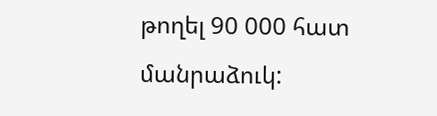թողել 90 000 հատ մանրաձուկ: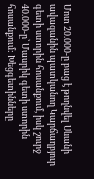Մոտ 20.000-ը բաց է թողնվել Սևանի ավազանին պատկանող Կարճաղբյուր գետի ստորին հոսանքում, իսկ շուրջ 40.000-ը՝ Մասրիկ գետի ստորին հոսանքում: Խեցգետինները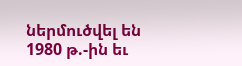ներմուծվել են 1980 թ.-ին եւ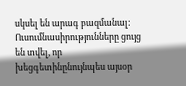սկսել են արագ բազմանալ: Ուսումնասիրությունները ցույց են տվել, որ խեցգետինընույնպես այսօր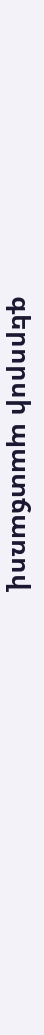գերորսի պատճառով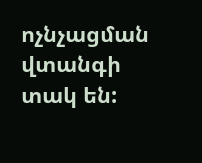ոչնչացման վտանգի տակ են: